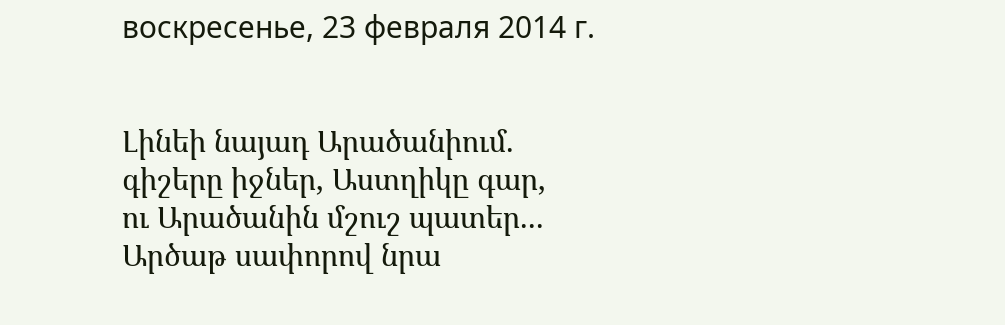воскресенье, 23 февраля 2014 г.


Լինեի նայադ Արածանիում.
գիշերը իջներ, Աստղիկը գար,
ու Արածանին մշուշ պատեր...
Արծաթ սափորով նրա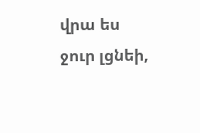վրա ես ջուր լցնեի,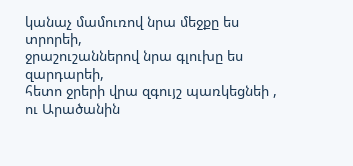կանաչ մամուռով նրա մեջքը ես տրորեի,
ջրաշուշաններով նրա գլուխը ես զարդարեի,
հետո ջրերի վրա զգույշ պառկեցնեի ,
ու Արածանին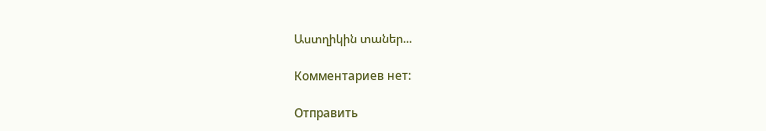Աստղիկին տաներ...

Комментариев нет:

Отправить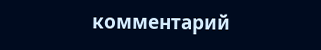комментарий